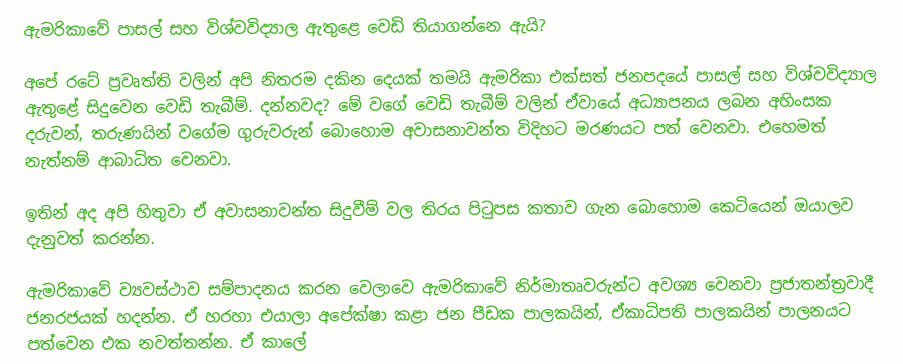ඇමරිකාවේ පාසල් සහ විශ්වවිද්‍යාල ඇතුළෙ වෙඩි තියාගන්නෙ ඇයි?

අපේ රටේ ප්‍රවෘත්ති වලින් අපි නිතරම දකින දෙයක් තමයි ඇමරිකා එක්සත් ජනපදයේ පාසල් සහ විශ්වවිද්‍යාල ඇතුළේ සිදුවෙන වෙඩි තැබීම්. දන්නවද? මේ වගේ වෙඩි තැබීම් වලින් ඒවායේ අධ්‍යාපනය ලබන අහිංසක දරුවන්, තරුණයින් වගේම ගුරුවරුන් බොහොම අවාසනාවන්ත විදිහට මරණයට පත් වෙනවා. එහෙමත් නැත්නම් ආබාධිත වෙනවා.

ඉතින් අද අපි හිතුවා ඒ අවාසනාවන්ත සිදුවීම් වල තිරය පිටුපස කතාව ගැන බොහොම කෙටියෙන් ඔයාලව දැනුවත් කරන්න.

ඇමරිකාවේ ව්‍යවස්ථාව සම්පාදනය කරන වෙලාවෙ ඇමරිකාවේ නිර්මාතෘවරුන්ට අවශ්‍ය වෙනවා ප්‍රජාතන්ත්‍රවාදී ජනරජයක් හදන්න. ඒ හරහා එයාලා අපේක්ෂා කළා ජන පීඩක පාලකයින්, ඒකාධිපති පාලකයින් පාලනයට පත්වෙන එක නවත්තන්න. ඒ කාලේ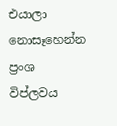එයාලා නොසෑහෙන්න ප්‍රංශ විප්ලවය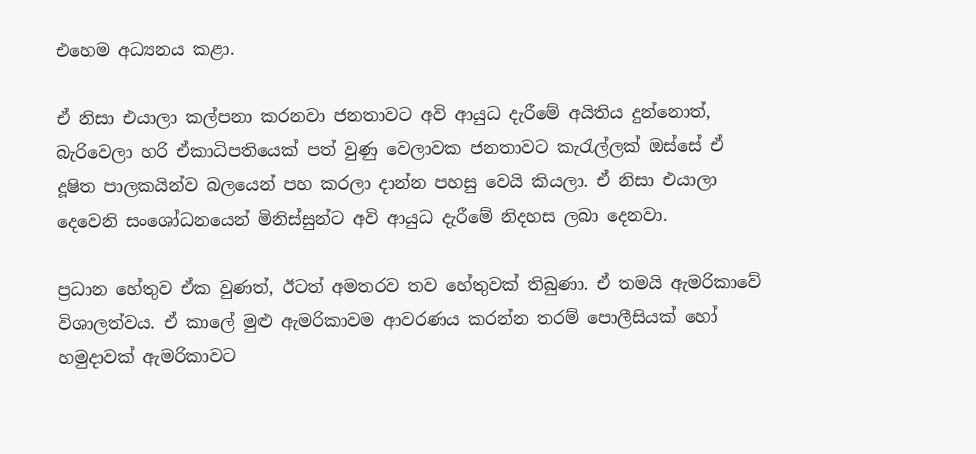එහෙම අධ්‍යනය කළා.

ඒ නිසා එයාලා කල්පනා කරනවා ජනතාවට අවි ආයුධ දැරීමේ අයිතිය දුන්නොත්, බැරිවෙලා හරි ඒකාධිපතියෙක් පත් වුණු වෙලාවක ජනතාවට කැරැල්ලක් ඔස්සේ ඒ දූෂිත පාලකයින්ව බලයෙන් පහ කරලා දාන්න පහසු වෙයි කියලා. ඒ නිසා එයාලා දෙවෙනි සංශෝධනයෙන් මිනිස්සුන්ට අවි ආ‍යුධ දැරීමේ නිදහස ලබා දෙනවා.

ප්‍රධාන හේතුව ඒක වුණත්, ඊටත් අමතරව තව හේතුවක් තිබුණා. ඒ තමයි ඇමරිකාවේ විශාලත්වය. ඒ කාලේ මුළු ඇමරිකාවම ආවරණය කරන්න තරම් පොලීසියක් හෝ හමුදාවක් ඇමරිකාවට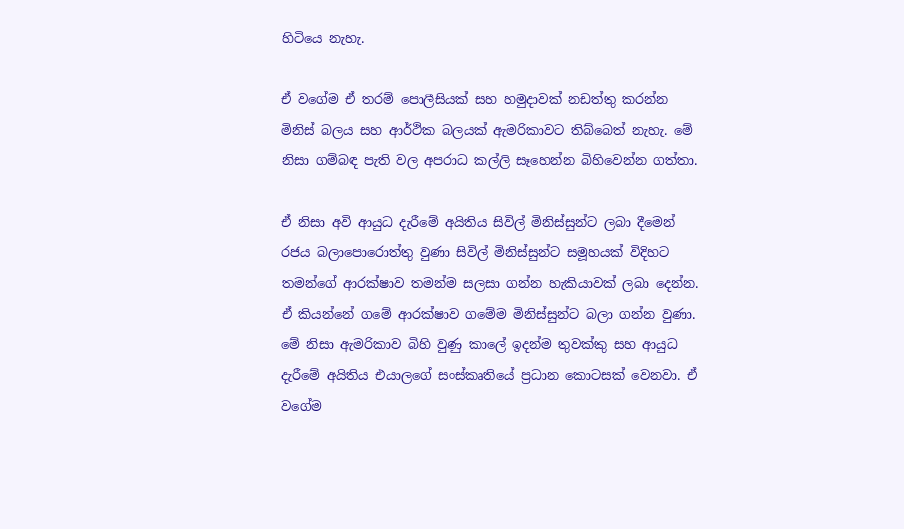හිටියෙ නැහැ.

ඒ වගේම ඒ තරම් පොලීසියක් සහ හමුදාවක් නඩත්තු කරන්න මිනිස් බලය සහ ආර්ථික බලයක් ඇමරිකාවට තිබ්බෙත් නැහැ. මේ නිසා ගම්බඳ පැති වල අපරාධ කල්ලි සෑහෙන්න බිහිවෙන්න ගත්තා.

ඒ නිසා අවි ආයුධ දැරීමේ අයිතිය සිවිල් මිනිස්සුන්ට ලබා දීමෙන් රජය බලාපොරොත්තු වුණා සිවිල් මිනිස්සුන්ට සමූහයක් විදිහට තමන්ගේ ආරක්ෂාව තමන්ම සලසා ගන්න හැකියාවක් ලබා දෙන්න. ඒ කියන්නේ ගමේ ආරක්ෂාව ගමේම මිනිස්සුන්ට බලා ගන්න වුණා. මේ නිසා ඇමරිකාව බිහි වුණු කාලේ ඉදන්ම තුවක්කු සහ ආයුධ දැරීමේ අයිතිය එයාලගේ සංස්කෘතියේ ප්‍රධාන කොටසක් වෙනවා. ඒ වගේම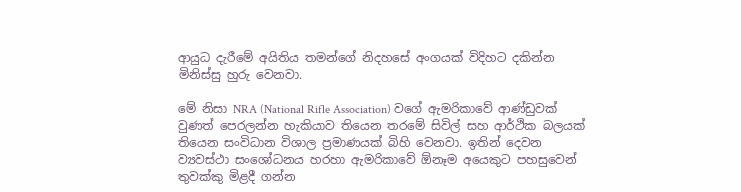ආයුධ දැරීමේ අයිතිය තමන්ගේ නිදහසේ අංගයක් විදිහට දකින්න මිනිස්සු හුරු වෙනවා.

මේ නිසා NRA (National Rifle Association) වගේ ඇමරිකාවේ ආණ්ඩුවක් වුණත් පෙරලන්න හැකියාව තියෙන තරමේ සිවිල් සහ ආර්ථික බලයක් තියෙන සංවිධාන විශාල ප්‍රමාණයක් බිහි වෙනවා. ඉතින් දෙවන ව්‍යවස්ථා සංශෝධනය හරහා ඇමරිකාවේ ඕනෑම අයෙකුට පහසුවෙන් තුවක්කු මිළදී ගන්න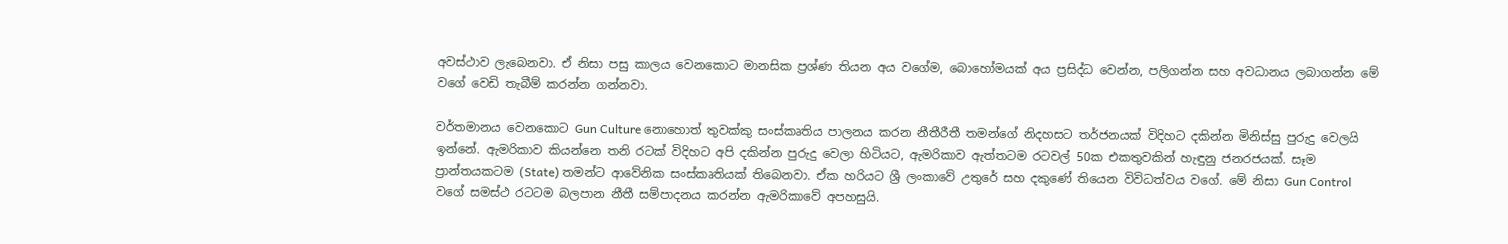අවස්ථාව ලැබෙනවා. ඒ නිසා පසු කාලය වෙනකොට මානසික ප්‍රශ්ණ තියන අය වගේම, බොහෝමයක් අය ප්‍රසිද්ධ වෙන්න, පලිගන්න සහ අවධානය ලබාගන්න මේ වගේ වෙඩි තැබීම් කරන්න ගන්නවා.

වර්තමානය වෙනකොට Gun Culture නොහොත් තුවක්කු සංස්කෘතිය පාලනය කරන නීතීරීතී තමන්ගේ නිදහසට තර්ජනයක් විදිහට දකින්න මිනිස්සු පුරුදු වෙලයි ඉන්නේ. ඇමරිකාව කියන්නෙ තනි රටක් විදිහට අපි දකින්න පුරුදු වෙලා හිටියට, ඇමරිකාව ඇත්තටම රටවල් 50ක එකතුවකින් හැඳුනු ජනරජයක්. සෑම ප්‍රාන්තයකටම (State) තමන්ට ආවේනික සංස්කෘතියක් තිබෙනවා. ඒක හරියට ශ්‍රී ලංකාවේ උතුරේ සහ දකුණේ තියෙන විවිධත්වය වගේ. මේ නිසා Gun Control වගේ සමස්ථ රටටම බලපාන නීතී සම්පාදනය කරන්න ඇමරිකාවේ අපහසුයි.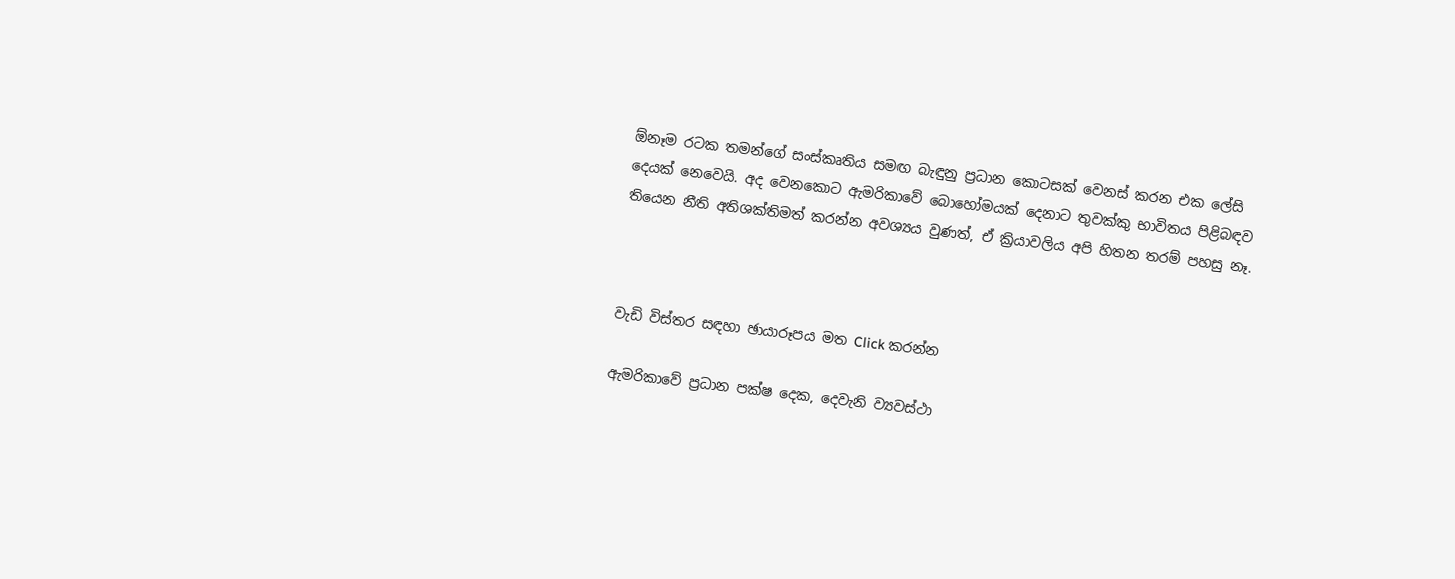ඕනෑම රටක තමන්ගේ සංස්කෘතිය සමඟ බැඳුනු ප්‍රධාන කොටසක් වෙනස් කරන එක ලේසි දෙයක් නෙවෙයි. අද වෙනකොට ඇමරිකාවේ බොහෝමයක් දෙනාට තුවක්කු භාවිතය පිළිබඳව තියෙන නීති අතිශක්තිමත් කරන්න අවශ්‍යය වුණත්, ඒ ක්‍රියාවලිය අපි හිතන තරම් පහසු නෑ.



වැඩි විස්තර සඳහා ඡායාරූපය මත Click කරන්න

ඇමරිකාවේ ප්‍රධාන පක්ෂ දෙක, දෙවැනි ව්‍යවස්ථා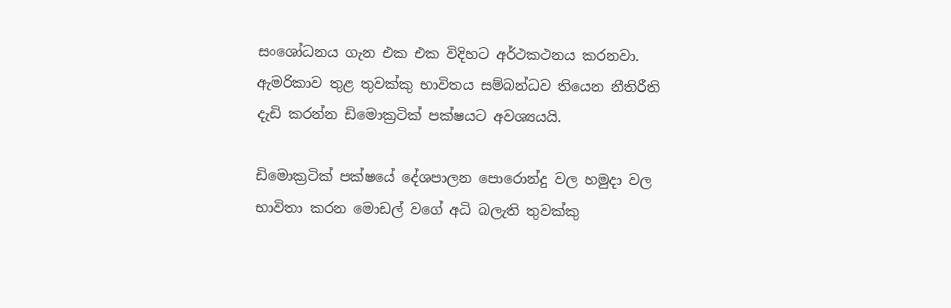සංශෝධනය ගැන එක එක විදිහට අර්ථකථනය කරනවා. ඇමරිකාව තුළ තුවක්කු භාවිතය සම්බන්ධව තියෙන නීතිරීති දැඩි කරන්න ඩිමොක්‍රටික් පක්ෂයට අවශ්‍යයයි.

ඩිමොක්‍රටික් පක්ෂයේ දේශපාලන පොරොන්දු වල හමුදා වල භාවිතා කරන මොඩල් වගේ අධි බලැති තුවක්කු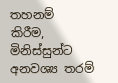තහනම් කිරීම, මිනිස්සුන්ට අනවශ්‍ය තරම්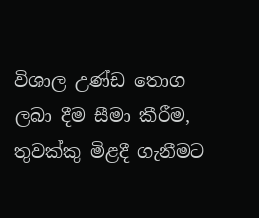විශාල උණ්ඩ තොග ලබා දීම සීමා කීරීම, තුවක්කු මිළදී ගැනීමට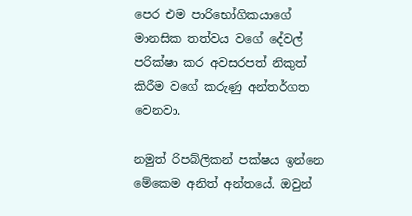පෙර එම පාරිභෝගිකයාගේ මානසික තත්වය වගේ දේවල් පරික්ෂා කර අවසරපත් නිකුත් කිරීම වගේ කරුණු අන්තර්ගත වෙනවා.

නමුත් රිපබ්ලිකන් පක්ෂය ඉන්නෙ මේකෙම අනිත් අන්තයේ. ඔවුන්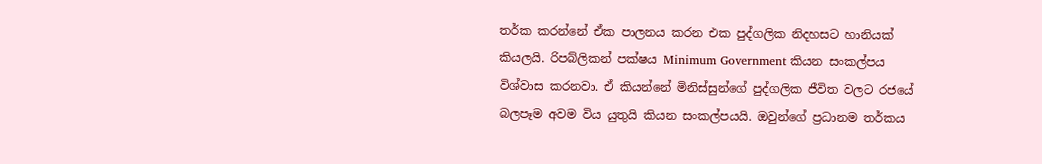තර්ක කරන්නේ ඒක පාලනය කරන එක පුද්ගලික නිදහසට හානියක් කියලයි. රිපබ්ලිකන් පක්ෂය Minimum Government කියන සංකල්පය විශ්වාස කරනවා. ඒ කියන්නේ මිනිස්සුන්ගේ පුද්ගලික ජීවිත වලට රජයේ බලපෑම අවම විය යුතුයි කියන සංකල්පයයි. ඔවුන්ගේ ප්‍රධානම තර්කය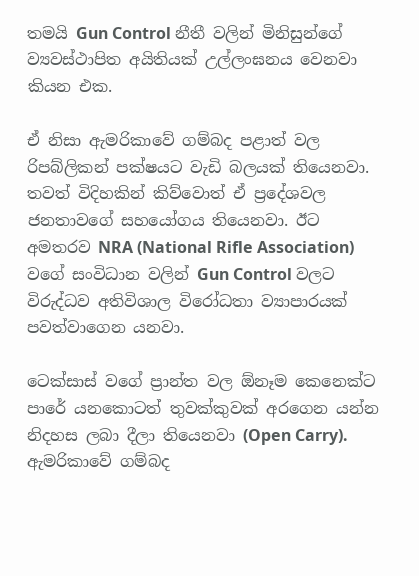තමයි Gun Control නීතී වලින් මිනිසුන්ගේ ව්‍යවස්ථාපිත අයිතියක් උල්ලංඝනය වෙනවා කියන එක.

ඒ නිසා ඇමරිකාවේ ගම්බද පළාත් වල රිපබ්ලිකන් පක්ෂයට වැඩි බලයක් තියෙනවා. තවත් විදිහකින් කිව්වොත් ඒ ප්‍රදේශවල ජනතාවගේ සහයෝගය තියෙනවා. ඊට අමතරව NRA (National Rifle Association) වගේ සංවිධාන වලින් Gun Control වලට විරුද්ධව අතිවිශාල විරෝධතා ව්‍යාපාරයක් පවත්වාගෙන යනවා.

ටෙක්සාස් වගේ ප්‍රාන්ත වල ඕනෑම කෙනෙක්ට පාරේ යනකොටත් තුවක්කුවක් අරගෙන යන්න නිදහස ලබා දීලා තියෙනවා (Open Carry). ඇමරිකාවේ ගම්බද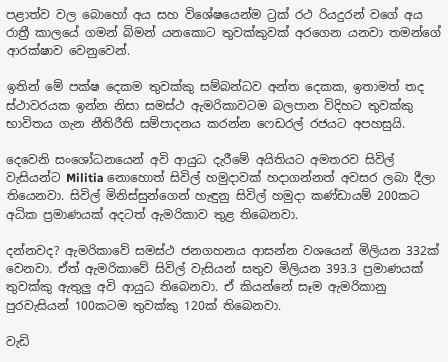පළාත්ව වල බොහෝ අය සහ විශේෂයෙන්ම ට්‍රක් රථ රියදුරන් වගේ අය රාත්‍රී කාලයේ ගමන් බිමන් යනකොට තුවක්කුවක් අරගෙන යනවා තමන්ගේ ආරක්ෂාව වෙනුවෙන්.

ඉතින් මේ පක්ෂ දෙකම තුවක්කු සම්බන්ධව අන්ත දෙකක, ඉතාමත් තද ස්ථාවරයක ඉන්න නිසා සමස්ථ ඇමරිකාවටම බලපාන විදිහට තුවක්කු භාවිතය ගැන නීතිරීති සම්පාදනය කරන්න ෆෙඩරල් රජයට අපහසුයි.

දෙවෙනි සංශෝධනයෙන් අවි ආයුධ දැරීමේ අයිතියට අමතරව සිවිල් වැසියන්ට Militia නොහොත් සිවිල් හමුදාවක් හදාගන්නත් අවසර ලබා දීලා තියෙනවා. සිවිල් මිනිස්සුන්ගෙන් හැඳුනු සිවිල් හමුදා කණ්ඩායම් 200කට අධික ප්‍රමාණයක් අදටත් ඇමරිකාව තුළ තිබෙනවා.

දන්නවද? ඇමරිකාවේ සමස්ථ ජනගහනය ආසන්න වශයෙන් මිලියන 332ක් වෙනවා. ඒත් ඇමරිකාවේ සිවිල් වැසියන් සතුව මිලියන 393.3 ප්‍රමාණයක් තුවක්කු ඇතුලු අවි ආයුධ තිබෙනවා. ඒ කියන්නේ සෑම ඇමරිකානු පුරවැසියන් 100කටම තුවක්කු 120ක් තිබෙනවා.

වැඩි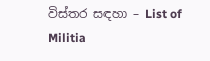විස්තර සඳහා – List of Militia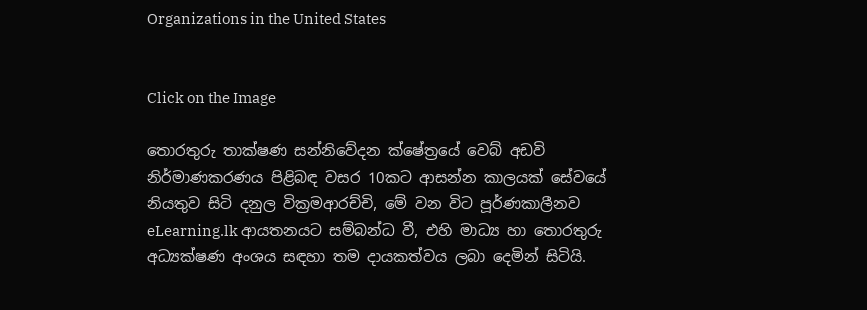Organizations in the United States


Click on the Image

තොරතුරු තාක්ෂණ සන්නිවේදන ක්ෂේත්‍රයේ වෙබ් අඩවි නිර්මාණකරණය පිළිබඳ වසර 10කට ආසන්න කාලයක් සේවයේ නියතුව සිටි දනුල වික්‍රමආරච්චි, මේ වන විට පූර්ණකාලීනව eLearning.lk ආයතනයට සම්බන්ධ වී, එහි මාධ්‍ය හා තොරතුරු අධ්‍යක්ෂණ අංශය සඳහා තම දායකත්වය ලබා දෙමින් සිටියි.